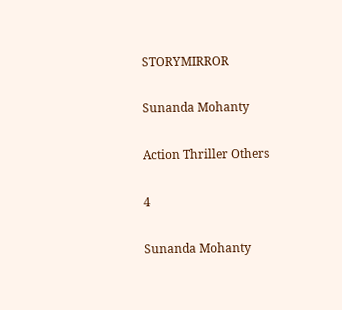STORYMIRROR

Sunanda Mohanty

Action Thriller Others

4

Sunanda Mohanty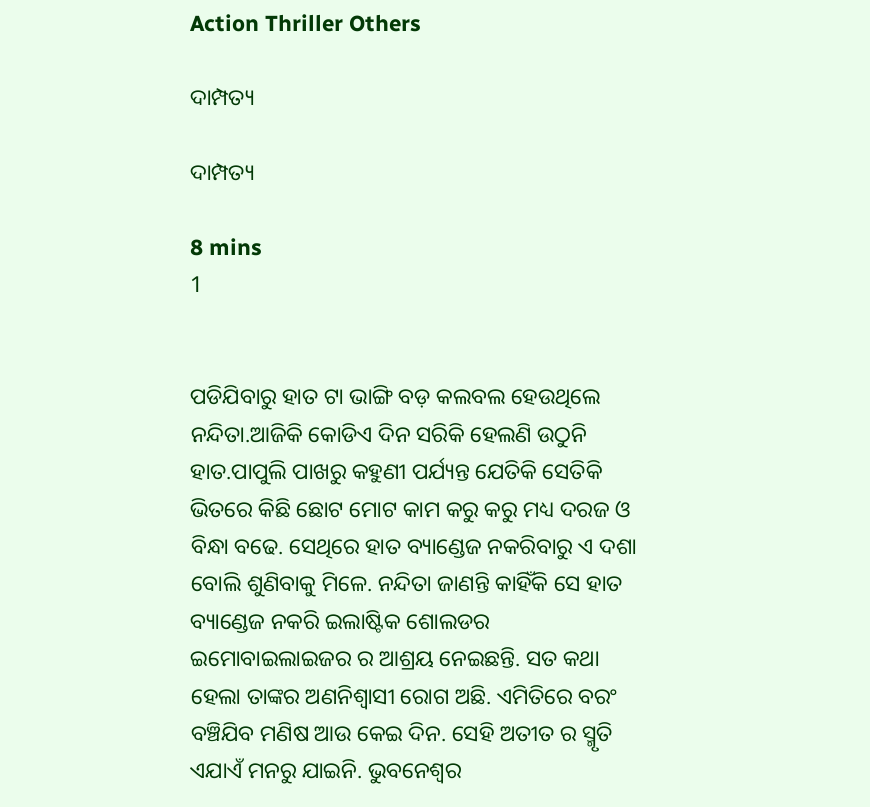Action Thriller Others

ଦାମ୍ପତ୍ୟ

ଦାମ୍ପତ୍ୟ

8 mins
1


ପଡିଯିବାରୁ ହାତ ଟା ଭାଙ୍ଗି ବଡ଼ କଲବଲ ହେଉଥିଲେ ନନ୍ଦିତା.ଆଜିକି କୋଡିଏ ଦିନ ସରିକି ହେଲଣି ଉଠୁନି ହାତ.ପାପୁଲି ପାଖରୁ କହୁଣୀ ପର୍ଯ୍ୟନ୍ତ ଯେତିକି ସେତିକି ଭିତରେ କିଛି ଛୋଟ ମୋଟ କାମ କରୁ କରୁ ମଧ୍ୟ ଦରଜ ଓ ବିନ୍ଧା ବଢେ. ସେଥିରେ ହାତ ବ୍ୟାଣ୍ଡେଜ ନକରିବାରୁ ଏ ଦଶା ବୋଲି ଶୁଣିବାକୁ ମିଳେ. ନନ୍ଦିତା ଜାଣନ୍ତି କାହିଁକି ସେ ହାତ ବ୍ୟାଣ୍ଡେଜ ନକରି ଇଲାଷ୍ଟିକ ଶୋଲଡର ଇମୋବାଇଲାଇଜର ର ଆଶ୍ରୟ ନେଇଛନ୍ତି. ସତ କଥା ହେଲା ତାଙ୍କର ଅଣନିଶ୍ୱାସୀ ରୋଗ ଅଛି. ଏମିତିରେ ବରଂ ବଞ୍ଚିଯିବ ମଣିଷ ଆଉ କେଇ ଦିନ. ସେହି ଅତୀତ ର ସ୍ମୃତି ଏଯାଏଁ ମନରୁ ଯାଇନି. ଭୁବନେଶ୍ୱର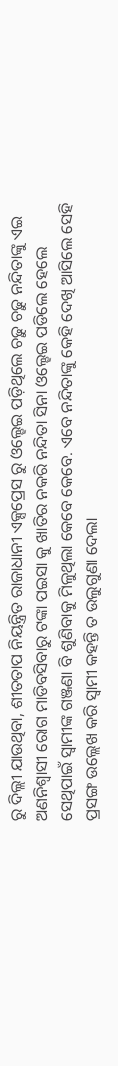ରୁ ଦିଲ୍ଲୀ ଯାଉଥିବା, ଶୀତତାପ ନିୟନ୍ତ୍ରିତ ରାଜାଧାନୀ ଏକ୍ସପ୍ରେସ ରୁ ଓଲ୍ହେଇ ପଡ଼ିଥିଲେ ଚଢ଼ୁ ଚଢ଼ୁ ନନ୍ଦିତାଙ୍କୁ ଏଇ ଅଣନିଶ୍ଵାସୀ ରୋଗ ମାଡିବସିବାରୁ ଟଙ୍କା ପଇସା କୁ ଖାତିର ନକରି ନନ୍ଦିତା ସିନା ଓଲ୍ହେଇ ପଡିଲେ ହେଲେ ସେଥିପାଇଁ ସ୍ୱାମୀଙ୍କ ଗଞ୍ଜଣା ବି ଶୁଣିବାକୁ ମିଳୁଥିଲା କେବେ କେବେ. ଏବେ ନନ୍ଦିତାଙ୍କୁ କେହି ଦେଖି ଆସିଲେ ସେହି ପ୍ରସଙ୍ଗ ଉଲ୍ଲେଖ କରି ସ୍ୱାମୀ କହନ୍ତି ତ ଉଲୁଗୁଣା ଦେଲା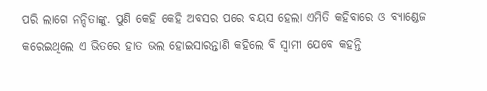ପରି ଲାଗେ ନନ୍ଦିତାଙ୍କୁ. ପୁଣି କେହି କେହି ଅବସର ପରେ ବୟସ ହେଲା ଏମିତି କହିବାରେ ଓ ବ୍ୟାଣ୍ଡେଜ କରେଇଥିଲେ ଏ ଭିତରେ ହାତ ଭଲ ହୋଇସାରନ୍ତାଣି କହିଲେ ବି ସ୍ୱାମୀ ଯେବେ କହନ୍ତି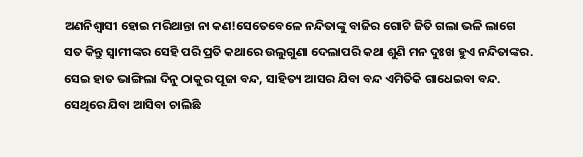ଅଣନିଶ୍ଵାସୀ ହୋଇ ମରିଥାନ୍ତା ନା କଣ!ସେତେବେଳେ ନନ୍ଦିତାଙ୍କୁ ବାଜିର ଗୋଟି ଜିତି ଗଲା ଭଳି ଲାଗେ ସତ କିନ୍ତୁ ସ୍ୱାମୀଙ୍କର ସେହି ପରି ପ୍ରତି କଥାରେ ଉଲୁଗୁଣା ଦେଲାପରି କଥା ଶୁଣି ମନ ଦୁଃଖ ହୁଏ ନନ୍ଦିତାଙ୍କର. ସେଇ ହାତ ଭାଙ୍ଗିଲା ଦିନୁ ଠାକୁର ପୂଜା ବନ୍ଦ, ସାହିତ୍ୟ ଆସର ଯିବା ବନ୍ଦ ଏମିତିକି ଗାଧେଇବା ବନ୍ଦ. ସେଥିରେ ଯିବା ଆସିବା ଚାଲିଛି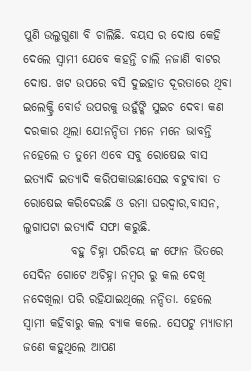ପୁଣି ଉଲୁଗୁଣା ବି ଚାଲିଛି. ବୟସ ର ଦୋଷ କେହି ଦେଲେ ସ୍ୱାମୀ ଯେବେ କହନ୍ତି ଚାଲି ନଜାଣି ବାଟର ଦୋଷ. ଖଟ ଉପରେ ବସି ଦୁଇହାତ ଦୂରତାରେ ଥିବା ଇଲେକ୍ଟ୍ରି ବୋର୍ଡ ଉପରକୁ ଉହୁଁଙ୍କି ସୁଇଚ ଦେବା କଣ ଦରକାର ଥିଲା ଯେ!ନନ୍ଦିତା ମନେ ମନେ ଭାବନ୍ତି ନହେଲେ ତ ତୁମେ ଏବେ ସବୁ ରୋଷେଇ ବାସ ଇତ୍ୟାଦି ଇତ୍ୟାଦି କରିପକାଉଛ!ସେଇ ବଟୁବାବା ତ ରୋଷେଇ କରିଦେଉଛି ଓ ରମା ଘରଦ୍ୱାର,ବାସନ, ଲୁଗାପଟା ଇତ୍ୟାଦି ସଫା କରୁଛି.
          ବହୁ ଚିହ୍ନା ପରିଚୟ ଙ୍କ ଫୋନ ଭିତରେ ସେଦିନ ଗୋଟେ ଅଚିହ୍ନା ନମ୍ବର ରୁ କଲ ଦେଖି ନଦେଖିଲା ପରି ରହିଯାଇଥିଲେ ନନ୍ଦିତା. ହେଲେ ସ୍ୱାମୀ କହିବାରୁ କଲ ବ୍ୟାକ କଲେ. ସେପଟୁ ମ୍ୟାଡାମ ଜଣେ କହୁଥିଲେ ଆପଣ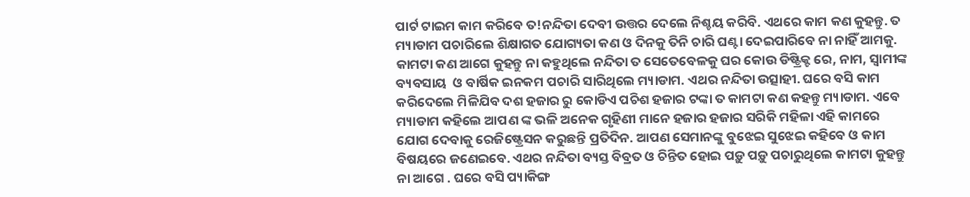ପାର୍ଟ ଟାଇମ କାମ କରିବେ ତ!ନନ୍ଦିତା ଦେବୀ ଉତ୍ତର ଦେଲେ ନିଶ୍ଚୟ କରିବି. ଏଥରେ କାମ କଣ କୁହନ୍ତୁ. ତ ମ୍ୟାଡାମ ପଚାରିଲେ ଶିକ୍ଷାଗତ ଯୋଗ୍ୟତା କଣ ଓ ଦିନକୁ ତିନି ଚାରି ଘଣ୍ଟା ଦେଇପାରିବେ ନା ନାହିଁ ଆମକୁ. କାମଟା କଣ ଆଗେ କୁହନ୍ତୁ ନା କହୁଥିଲେ ନନ୍ଦିତା ତ ସେତେବେଳକୁ ଘର କୋଉ ଡିଷ୍ଟ୍ରିକ୍ଟ ରେ, ନାମ, ସ୍ୱାମୀଙ୍କ ବ୍ୟବସାୟ  ଓ ବାର୍ଷିକ ଇନକମ ପଚାରି ସାରିଥିଲେ ମ୍ୟାଡାମ. ଏଥର ନନ୍ଦିତା ଉତ୍ସାହୀ. ଘରେ ବସି କାମ କରିଦେଲେ ମିଳିଯିବ ଦଶ ହଜାର ରୁ କୋଡିଏ ପଚିଶ ହଜାର ଟଙ୍କା ତ କାମଟା କଣ କହନ୍ତୁ ମ୍ୟାଡାମ. ଏବେ ମ୍ୟାଡାମ କହିଲେ ଆପଣ ଙ୍କ ଭଳି ଅନେକ ଗୃହିଣୀ ମାନେ ହଜାର ହଜାର ସରିକି ମହିଳା ଏହି କାମରେ ଯୋଗ ଦେବାକୁ ରେଜିଷ୍ଟ୍ରେସନ କରୁଛନ୍ତି ପ୍ରତିଦିନ. ଆପଣ ସେମାନଙ୍କୁ ବୁଝେଇ ସୁଝେଇ କହିବେ ଓ କାମ ବିଷୟରେ ଜଣେଇବେ. ଏଥର ନନ୍ଦିତା ବ୍ୟସ୍ତ ବିବ୍ରତ ଓ ଚିନ୍ତିତ ହୋଇ ପଡ଼ୁ ପଡ଼ୁ ପଚାରୁଥିଲେ କାମଟା କୁହନ୍ତୁ ନା ଆଗେ . ଘରେ ବସି ପ୍ୟାକିଙ୍ଗ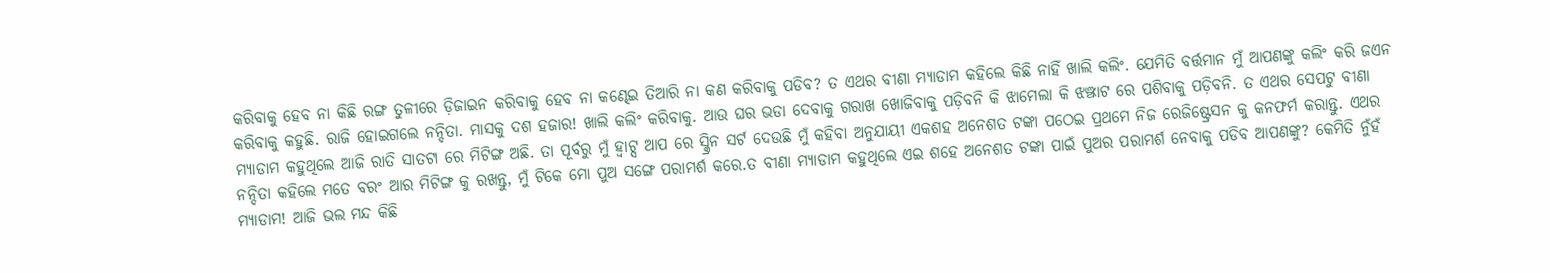କରିବାକୁ ହେବ ନା କିଛି ରଙ୍ଗ ତୁଳୀରେ ଡ଼ିଜାଇନ କରିବାକୁ ହେବ ନା କଣ୍ଢେଇ ତିଆରି ନା କଣ କରିବାକୁ ପଡିବ? ତ ଏଥର ବୀଣା ମ୍ୟାଡାମ କହିଲେ କିଛି ନାହିଁ ଖାଲି କଲିଂ. ଯେମିତି ବର୍ତ୍ତମାନ ମୁଁ ଆପଣଙ୍କୁ କଲିଂ କରି ଜଏନ କରିବାକୁ କହୁଛି. ରାଜି ହୋଇଗଲେ ନନ୍ଦିତା. ମାସକୁ ଦଶ ହଜାର! ଖାଲି କଲିଂ କରିବାକୁ. ଆଉ ଘର ଭଡା ଦେବାକୁ ଗରାଖ ଖୋଜିବାକୁ ପଡ଼ିବନି କି ଝାମେଲା କି ଝଞ୍ଝାଟ ରେ ପଶିବାକୁ ପଡ଼ିବନି. ତ ଏଥର ସେପଟୁ ବୀଣା ମ୍ୟାଡାମ କହୁଥିଲେ ଆଜି ରାତି ସାତଟା ରେ ମିଟିଙ୍ଗ ଅଛି. ତା ପୂର୍ବରୁ ମୁଁ ହ୍ୱାଟ୍ସ ଆପ ରେ ସ୍କ୍ରିନ ସର୍ଟ ଦେଉଛି ମୁଁ କହିବା ଅନୁଯାୟୀ ଏକଶହ ଅନେଶତ ଟଙ୍କା ପଠେଇ ପ୍ରଥମେ ନିଜ ରେଜିଷ୍ଟ୍ରେସନ କୁ କନଫର୍ମ କରାନ୍ତୁ. ଏଥର ନନ୍ଦିତା କହିଲେ ମତେ ବରଂ ଆର ମିଟିଙ୍ଗ କୁ ରଖନ୍ତୁ, ମୁଁ ଟିକେ ମୋ ପୁଅ ସଙ୍ଗେ ପରାମର୍ଶ କରେ.ତ ବୀଣା ମ୍ୟାଡାମ କହୁଥିଲେ ଏଇ ଶହେ ଅନେଶତ ଟଙ୍କା ପାଇଁ ପୁଅର ପରାମର୍ଶ ନେବାକୁ ପଡିବ ଆପଣଙ୍କୁ? କେମିତି ନୁଁହଁ ମ୍ୟାଡାମ! ଆଜି ଭଲ ମନ୍ଦ କିଛି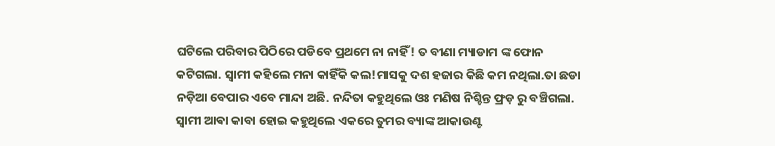ଘଟିଲେ ପରିବାର ପିଠିରେ ପଡିବେ ପ୍ରଥମେ ନା ନାହିଁ! ତ ବୀଣା ମ୍ୟାଡାମ ଙ୍କ ଫୋନ କଟିଗଲା. ସ୍ୱାମୀ କହିଲେ ମନା କାହିଁକି କଲ!ମାସକୁ ଦଶ ହଜାର କିଛି କମ ନଥିଲା.ତା ଛଡା ନଡ଼ିଆ ବେପାର ଏବେ ମାନ୍ଦା ଅଛି. ନନ୍ଦିତା କହୁଥିଲେ ଓଃ ମଣିଷ ନିଶ୍ଚିନ୍ତ ଫ୍ରଡ଼ ରୁ ବଞ୍ଚିଗଲା. ସ୍ୱାମୀ ଆଵା କାବା ହୋଇ କହୁଥିଲେ ଏକରେ ତୁମର ବ୍ୟାଙ୍କ ଆକାଉଣ୍ଟ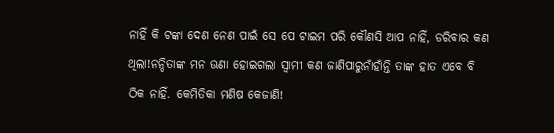ନାହିଁ କି ଟଙ୍କା ଦେଣ ନେଣ ପାଇଁ ସେ ପେ ଟାଇମ ପରି କୌଣସି ଆପ ନାହିଁ, ଡରିବାର କଣ ଥିଲା!ନନ୍ଦିତାଙ୍କ ମନ ଊଣା ହୋଇଗଲା ସ୍ୱାମୀ କଣ ଜାଣିପାରୁନାଁହାଁନ୍ତି ତାଙ୍କ ହାତ ଏବେ ବି ଠିକ ନାହିଁ. କେମିତିକା ମଣିଷ କେଜାଣି!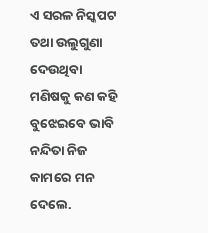ଏ ସରଳ ନିସ୍କପଟ ତଥା ଉଲୁଗୁଣା ଦେଉଥିବା ମଣିଷକୁ କଣ କହି ବୁଝେଇବେ ଭାବି ନନ୍ଦିତା ନିଜ କାମରେ ମନ ଦେଲେ.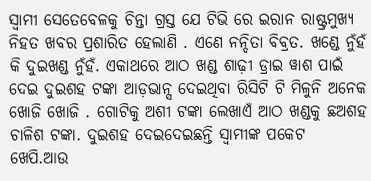ସ୍ୱାମୀ ସେତେବେଳକୁ ଚିନ୍ତା ଗ୍ରସ୍ତ ଯେ ଟିଭି ରେ ଇରାନ ରାଷ୍ଟ୍ରମୁଖ୍ୟ ନିହତ ଖବର ପ୍ରଶାରିତ ହେଲାଣି . ଏଣେ ନନ୍ଦିତା ବିବ୍ରତ. ଖଣ୍ଡେ ନୁଁହଁ କି ଦୁଇଖଣ୍ଡ ନୁଁହଁ. ଏକାଥରେ ଆଠ ଖଣ୍ଡ ଶାଢ଼ୀ ଡ୍ରାଇ ୱାଶ ପାଇଁ ଦେଇ ଦୁଇଶହ ଟଙ୍କା ଆଡ଼ଭାନ୍ସ ଦେଇଥିବା ରିସିଟି ଟି ମିଳୁନି ଅନେକ ଖୋଜି ଖୋଜି . ଗୋଟିକୁ ଅଶୀ ଟଙ୍କା ଲେଖାଏଁ ଆଠ ଖଣ୍ଡକୁ ଛଅଶହ ଚାଳିଶ ଟଙ୍କା. ଦୁଇଶହ ଦେଇଦେଇଛନ୍ତି ସ୍ୱାମୀଙ୍କ ପକେଟ ଖେପି.ଆଉ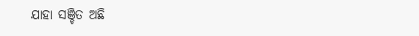ଯାହା ସଞ୍ଚିତ ଅଛି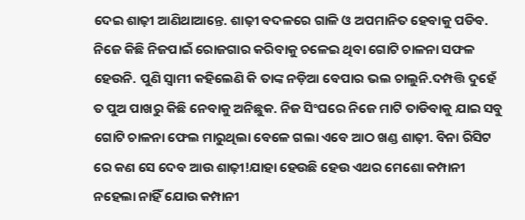ଦେଇ ଶାଢ଼ୀ ଆଣିଥାଆନ୍ତେ. ଶାଢ଼ୀ ବଦଳରେ ଗାଳି ଓ ଅପମାନିତ ହେବାକୁ ପଡିବ. ନିଜେ କିଛି ନିଜପାଇଁ ରୋଜଗାର କରିବାକୁ ଚଳେଇ ଥିବା ଗୋଟି ଚାଳନା ସଫଳ ହେଉନି. ପୁଣି ସ୍ୱାମୀ କହିଲେଣି କି ତାଙ୍କ ନଡ଼ିଆ ବେପାର ଭଲ ଚାଲୁନି.ଦମ୍ପତ୍ତି ଦୁହେଁ ତ ପୁଅ ପାଖରୁ କିଛି ନେବାକୁ ଅନିଛୁକ. ନିଜ ସିଂଘରେ ନିଜେ ମାଟି ତାଡିବାକୁ ଯାଇ ସବୁ ଗୋଟି ଚାଳନା ଫେଲ ମାରୁଥିଲା ବେଳେ ଗଲା ଏବେ ଆଠ ଖଣ୍ଡ ଶାଢ଼ୀ. ବିନା ରିସିଟ ରେ କଣ ସେ ଦେବ ଆଉ ଶାଢ଼ୀ!ଯାହା ହେଉଛି ହେଉ ଏଥର ମେଶୋ କମ୍ପାନୀ ନହେଲା ନାହିଁ ଯୋଉ କମ୍ପାନୀ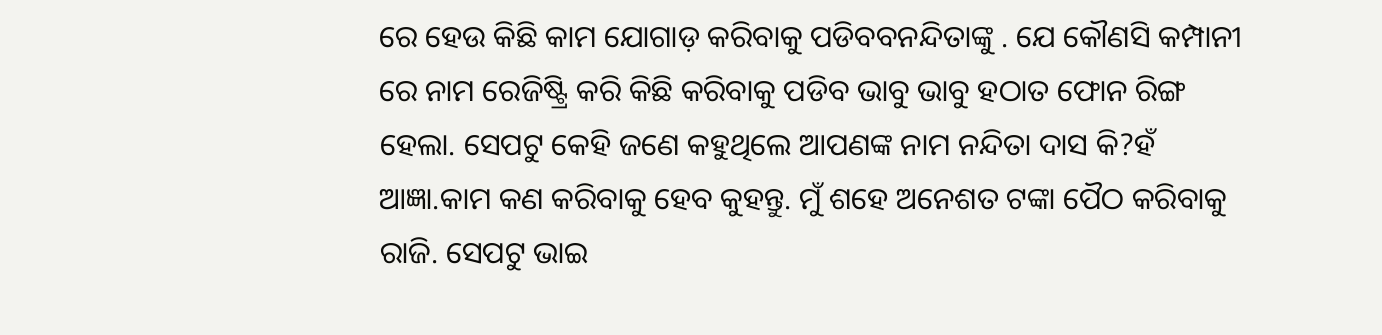ରେ ହେଉ କିଛି କାମ ଯୋଗାଡ଼ କରିବାକୁ ପଡିବବନନ୍ଦିତାଙ୍କୁ . ଯେ କୌଣସି କମ୍ପାନୀ ରେ ନାମ ରେଜିଷ୍ଟ୍ରି କରି କିଛି କରିବାକୁ ପଡିବ ଭାବୁ ଭାବୁ ହଠାତ ଫୋନ ରିଙ୍ଗ ହେଲା. ସେପଟୁ କେହି ଜଣେ କହୁଥିଲେ ଆପଣଙ୍କ ନାମ ନନ୍ଦିତା ଦାସ କି?ହଁ ଆଜ୍ଞା.କାମ କଣ କରିବାକୁ ହେବ କୁହନ୍ତୁ. ମୁଁ ଶହେ ଅନେଶତ ଟଙ୍କା ପୈଠ କରିବାକୁ ରାଜି. ସେପଟୁ ଭାଇ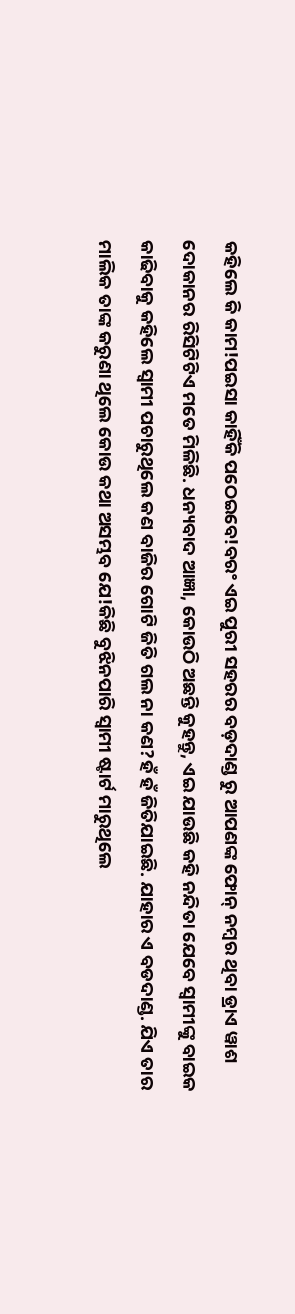କହିଲେ କି କାମ!ପଇସା କାହିଁକି ପଠେଇବେ!ବରଂ ଏଇ ପୁରୀ ସହରର ବଡ଼ଦାଣ୍ଡ ରୁ ଆପଣଙ୍କ ଫୋନ୍ ନମ୍ବର ଥିବା ଡ୍ରାଏ ୱାଶ ଦୋକାନର ରିସିଟିଟିଏ ମତେ ମିଳିଛି. ଧନ୍ୟବାଦ ଆଜ୍ଞା, କୋଉଠି ଅଛନ୍ତି କୁହନ୍ତୁ, ଏଇ ଯାଉଛି କହି ନନ୍ଦିତା ଯେବେ ସ୍ୱାମୀଙ୍କୁ ବାଇକ କାଢିବାକୁ କହିଲେ ସ୍ୱାମୀ ପଚାରୁଥିଲେ କଣ ବାଜିର ଗୋଟି ଜିତି ଗଲ ନା କଣ?ହଁ ହଁ ଜିତିଯାଇଛି. ଯାହାର ଏ ବଡଦାଣ୍ଡ. ଯିଏ ତାର ମାଲିକ ତାଙ୍କ କରୁଣା ଥିଲେ କୋଉ କଥା ଅସମ୍ଭବ ଯେ!କିଛି ବୁଝିନପାରି ସ୍ୱାମୀ ଷ୍ଟାର୍ଟ ମାରୁଥିଲେ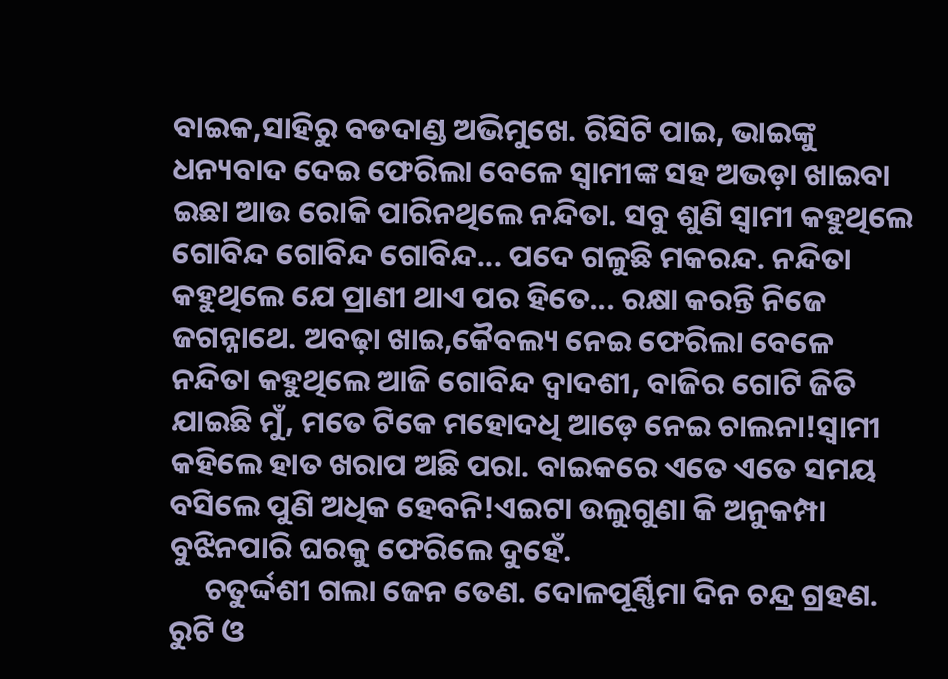ବାଇକ,ସାହିରୁ ବଡଦାଣ୍ଡ ଅଭିମୁଖେ. ରିସିଟି ପାଇ, ଭାଇଙ୍କୁ ଧନ୍ୟବାଦ ଦେଇ ଫେରିଲା ବେଳେ ସ୍ୱାମୀଙ୍କ ସହ ଅଭଡ଼ା ଖାଇବା ଇଛା ଆଉ ରୋକି ପାରିନଥିଲେ ନନ୍ଦିତା. ସବୁ ଶୁଣି ସ୍ୱାମୀ କହୁଥିଲେ ଗୋବିନ୍ଦ ଗୋବିନ୍ଦ ଗୋବିନ୍ଦ... ପଦେ ଗଳୁଛି ମକରନ୍ଦ. ନନ୍ଦିତା କହୁଥିଲେ ଯେ ପ୍ରାଣୀ ଥାଏ ପର ହିତେ... ରକ୍ଷା କରନ୍ତି ନିଜେ ଜଗନ୍ନାଥେ. ଅବଢ଼ା ଖାଇ,କୈବଲ୍ୟ ନେଇ ଫେରିଲା ବେଳେ ନନ୍ଦିତା କହୁଥିଲେ ଆଜି ଗୋବିନ୍ଦ ଦ୍ୱାଦଶୀ, ବାଜିର ଗୋଟି ଜିତି ଯାଇଛି ମୁଁ, ମତେ ଟିକେ ମହୋଦଧି ଆଡ଼େ ନେଇ ଚାଲନା!ସ୍ୱାମୀ କହିଲେ ହାତ ଖରାପ ଅଛି ପରା. ବାଇକରେ ଏତେ ଏତେ ସମୟ ବସିଲେ ପୁଣି ଅଧିକ ହେବନି!ଏଇଟା ଉଲୁଗୁଣା କି ଅନୁକମ୍ପା ବୁଝିନପାରି ଘରକୁ ଫେରିଲେ ଦୁହେଁ.
     ଚତୁର୍ଦ୍ଦଶୀ ଗଲା ଜେନ ତେଣ. ଦୋଳପୂର୍ଣ୍ଣିମା ଦିନ ଚନ୍ଦ୍ର ଗ୍ରହଣ. ରୁଟି ଓ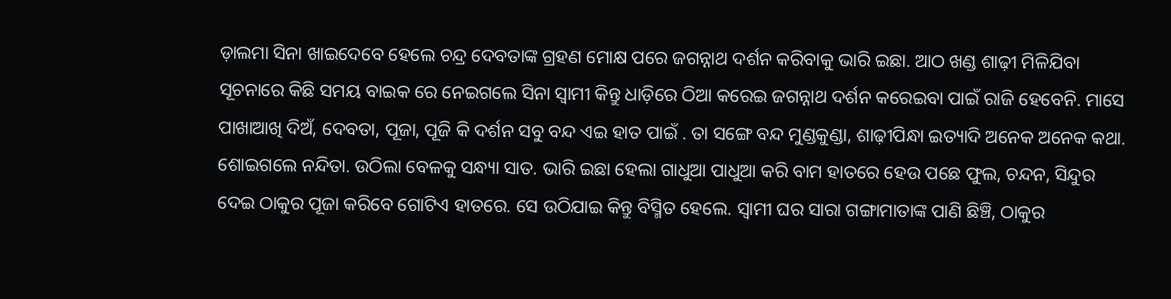ଡ଼ାଲମା ସିନା ଖାଇଦେବେ ହେଲେ ଚନ୍ଦ୍ର ଦେବତାଙ୍କ ଗ୍ରହଣ ମୋକ୍ଷ ପରେ ଜଗନ୍ନାଥ ଦର୍ଶନ କରିବାକୁ ଭାରି ଇଛା. ଆଠ ଖଣ୍ଡ ଶାଢ଼ୀ ମିଳିଯିବା ସୂଚନାରେ କିଛି ସମୟ ବାଇକ ରେ ନେଇଗଲେ ସିନା ସ୍ୱାମୀ କିନ୍ତୁ ଧାଡ଼ିରେ ଠିଆ କରେଇ ଜଗନ୍ନାଥ ଦର୍ଶନ କରେଇବା ପାଇଁ ରାଜି ହେବେନି. ମାସେ ପାଖାଆଖି ଦିଅଁ, ଦେବତା, ପୂଜା, ପୂଜି କି ଦର୍ଶନ ସବୁ ବନ୍ଦ ଏଇ ହାତ ପାଇଁ . ତା ସଙ୍ଗେ ବନ୍ଦ ମୁଣ୍ଡକୁଣ୍ଡା, ଶାଢ଼ୀପିନ୍ଧା ଇତ୍ୟାଦି ଅନେକ ଅନେକ କଥା. ଶୋଇଗଲେ ନନ୍ଦିତା. ଉଠିଲା ବେଳକୁ ସନ୍ଧ୍ୟା ସାତ. ଭାରି ଇଛା ହେଲା ଗାଧୁଆ ପାଧୁଆ କରି ବାମ ହାତରେ ହେଉ ପଛେ ଫୁଲ, ଚନ୍ଦନ, ସିନ୍ଦୁର ଦେଇ ଠାକୁର ପୂଜା କରିବେ ଗୋଟିଏ ହାତରେ. ସେ ଉଠିଯାଇ କିନ୍ତୁ ବିସ୍ମିତ ହେଲେ. ସ୍ୱାମୀ ଘର ସାରା ଗଙ୍ଗାମାତାଙ୍କ ପାଣି ଛିଞ୍ଚି, ଠାକୁର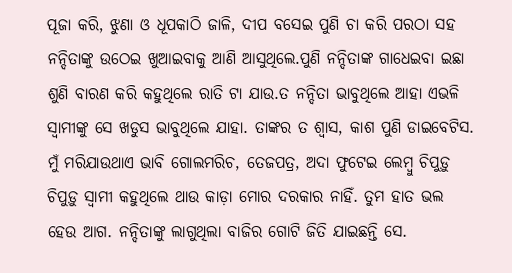ପୂଜା କରି, ଝୁଣା ଓ ଧୂପକାଠି ଜାଳି, ଦୀପ ବସେଇ ପୁଣି ଚା କରି ପରଠା ସହ ନନ୍ଦିତାଙ୍କୁ ଉଠେଇ ଖୁଆଇବାକୁ ଆଣି ଆସୁଥିଲେ.ପୁଣି ନନ୍ଦିତାଙ୍କ ଗାଧେଇବା ଇଛା ଶୁଣି ବାରଣ କରି କହୁଥିଲେ ରାତି ଟା ଯାଉ.ତ ନନ୍ଦିତା ଭାବୁଥିଲେ ଆହା ଏଭଳି ସ୍ୱାମୀଙ୍କୁ ସେ ଖଡୁସ ଭାବୁଥିଲେ ଯାହା. ତାଙ୍କର ତ ଶ୍ୱାସ, କାଶ ପୁଣି ଡାଇବେଟିସ. ମୁଁ ମରିଯାଉଥାଏ ଭାବି ଗୋଲମରିଚ, ତେଜପତ୍ର, ଅଦା ଫୁଟେଇ ଲେମ୍ବୁ ଚିପୁଡ଼ୁ ଚିପୁଡ଼ୁ ସ୍ୱାମୀ କହୁଥିଲେ ଥାଉ କାଡ଼ା ମୋର ଦରକାର ନାହିଁ. ତୁମ ହାତ ଭଲ ହେଉ ଆଗ. ନନ୍ଦିତାଙ୍କୁ ଲାଗୁଥିଲା ବାଜିର ଗୋଟି ଜିତି ଯାଇଛନ୍ତି ସେ.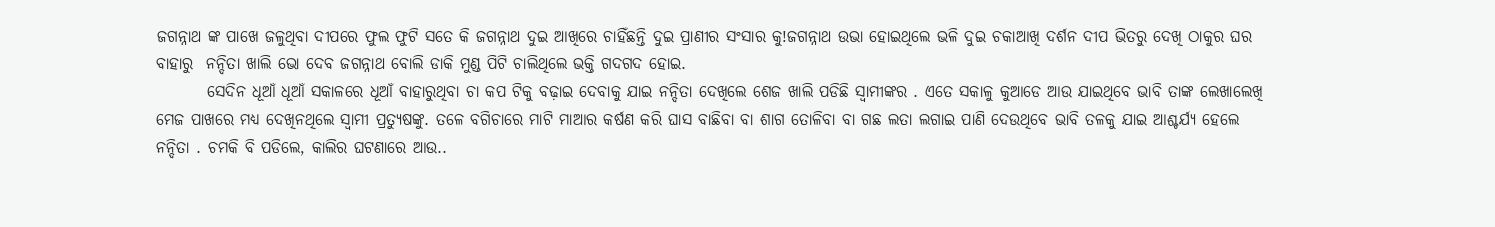ଜଗନ୍ନାଥ ଙ୍କ ପାଖେ ଜଳୁଥିବା ଦୀପରେ ଫୁଲ ଫୁଟି ସତେ କି ଜଗନ୍ନାଥ ଦୁଇ ଆଖିରେ ଚାହିଁଛନ୍ତି ଦୁଇ ପ୍ରାଣୀର ସଂସାର କୁ!ଜଗନ୍ନାଥ ଉଭା ହୋଇଥିଲେ ଭଳି ଦୁଇ ଚକାଆଖି ଦର୍ଶନ ଦୀପ ଭିତରୁ ଦେଖି ଠାକୁର ଘର ବାହାରୁ  ନନ୍ଦିତା ଖାଲି ଭୋ ଦେବ ଜଗନ୍ନାଥ ବୋଲି ଡାକି ମୁଣ୍ଡ ପିଟି ଚାଲିଥିଲେ ଭକ୍ତି ଗଦଗଦ ହୋଇ.
        ସେଦିନ ଧୂଆଁ ଧୂଆଁ ସକାଳରେ ଧୂଆଁ ବାହାରୁଥିବା ଚା କପ ଟିକୁ ବଢ଼ାଇ ଦେବାକୁ ଯାଇ ନନ୍ଦିତା ଦେଖିଲେ ଶେଜ ଖାଲି ପଡିଛି ସ୍ୱାମୀଙ୍କର . ଏତେ ସକାଳୁ କୁଆଡେ ଆଉ ଯାଇଥିବେ ଭାବି ତାଙ୍କ ଲେଖାଲେଖି ମେଜ ପାଖରେ ମଧ୍ୟ ଦେଖିନଥିଲେ ସ୍ବାମୀ ପ୍ରତ୍ୟୁଷଙ୍କୁ. ତଳେ ବଗିଚାରେ ମାଟି ମାଆର କର୍ଷଣ କରି ଘାସ ବାଛିବା ବା ଶାଗ ତୋଳିବା ବା ଗଛ ଲତା ଲଗାଇ ପାଣି ଦେଉଥିବେ ଭାବି ତଳକୁ ଯାଇ ଆଶ୍ଚର୍ଯ୍ୟ ହେଲେ ନନ୍ଦିତା . ଚମକି ବି ପଡିଲେ, କାଲିର ଘଟଣାରେ ଆଉ..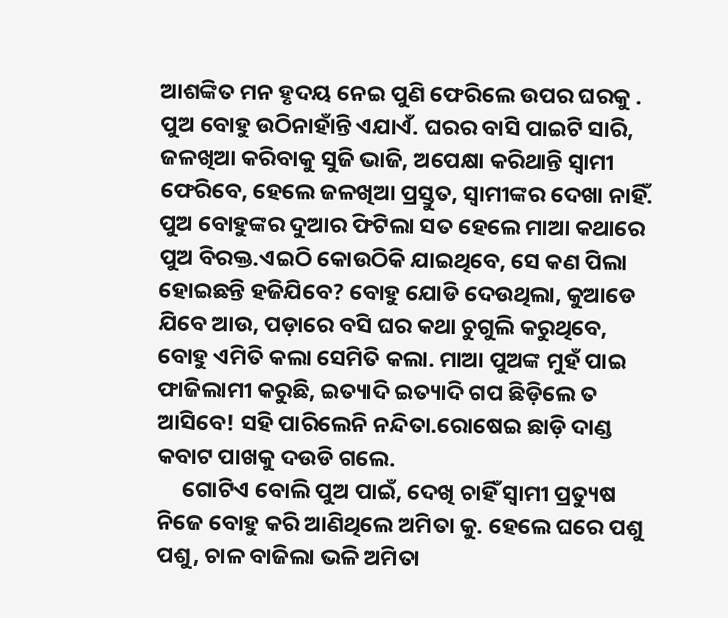ଆଶଙ୍କିତ ମନ ହୃଦୟ ନେଇ ପୁଣି ଫେରିଲେ ଉପର ଘରକୁ . ପୁଅ ବୋହୁ ଉଠିନାହାଁନ୍ତି ଏଯାଏଁ. ଘରର ବାସି ପାଇଟି ସାରି, ଜଳଖିଆ କରିବାକୁ ସୁଜି ଭାଜି, ଅପେକ୍ଷା କରିଥାନ୍ତି ସ୍ବାମୀ ଫେରିବେ, ହେଲେ ଜଳଖିଆ ପ୍ରସ୍ତୁତ, ସ୍ୱାମୀଙ୍କର ଦେଖା ନାହିଁ. ପୁଅ ବୋହୁଙ୍କର ଦୁଆର ଫିଟିଲା ସତ ହେଲେ ମାଆ କଥାରେ ପୁଅ ବିରକ୍ତ.ଏଇଠି କୋଉଠିକି ଯାଇଥିବେ, ସେ କଣ ପିଲା ହୋଇଛନ୍ତି ହଜିଯିବେ? ବୋହୁ ଯୋଡି ଦେଉଥିଲା, କୁଆଡେ ଯିବେ ଆଉ, ପଡ଼ାରେ ବସି ଘର କଥା ଚୁଗୁଲି କରୁଥିବେ, ବୋହୁ ଏମିତି କଲା ସେମିତି କଲା. ମାଆ ପୁଅଙ୍କ ମୁହଁ ପାଇ ଫାଜିଲାମୀ କରୁଛି, ଇତ୍ୟାଦି ଇତ୍ୟାଦି ଗପ ଛିଡ଼ିଲେ ତ ଆସିବେ! ସହି ପାରିଲେନି ନନ୍ଦିତା.ରୋଷେଇ ଛାଡ଼ି ଦାଣ୍ଡ କବାଟ ପାଖକୁ ଦଉଡି ଗଲେ.
     ଗୋଟିଏ ବୋଲି ପୁଅ ପାଇଁ, ଦେଖି ଚାହିଁ ସ୍ୱାମୀ ପ୍ରତ୍ୟୁଷ ନିଜେ ବୋହୁ କରି ଆଣିଥିଲେ ଅମିତା କୁ. ହେଲେ ଘରେ ପଶୁ ପଶୁ, ଚାଳ ବାଜିଲା ଭଳି ଅମିତା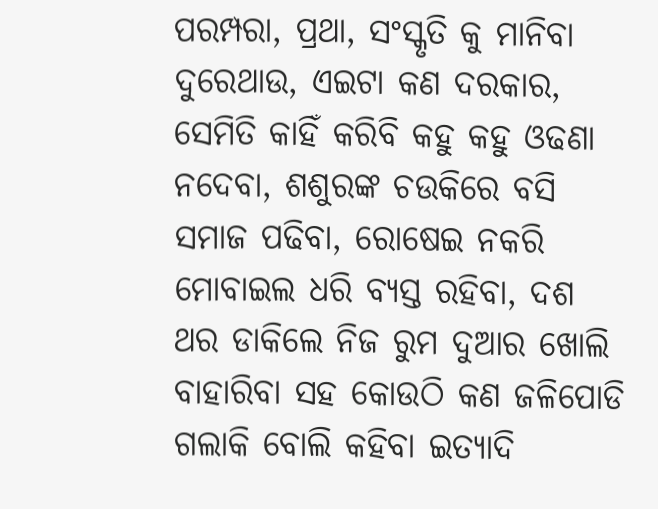ପରମ୍ପରା, ପ୍ରଥା, ସଂସ୍କୃତି କୁ ମାନିବା ଦୁରେଥାଉ, ଏଇଟା କଣ ଦରକାର, ସେମିତି କାହିଁ କରିବି କହୁ କହୁ ଓଢଣା ନଦେବା, ଶଶୁରଙ୍କ ଚଉକିରେ ବସି ସମାଜ ପଢିବା, ରୋଷେଇ ନକରି ମୋବାଇଲ ଧରି ବ୍ୟସ୍ତ ରହିବା, ଦଶ ଥର ଡାକିଲେ ନିଜ ରୁମ ଦୁଆର ଖୋଲି ବାହାରିବା ସହ କୋଉଠି କଣ ଜଳିପୋଡି ଗଲାକି ବୋଲି କହିବା ଇତ୍ୟାଦି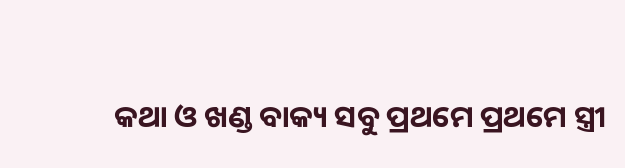କଥା ଓ ଖଣ୍ଡ ବାକ୍ୟ ସବୁ ପ୍ରଥମେ ପ୍ରଥମେ ସ୍ତ୍ରୀ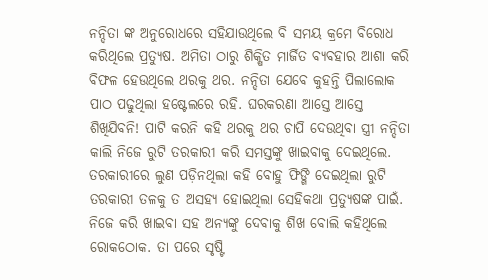ନନ୍ଦିତା ଙ୍କ ଅନୁରୋଧରେ ସହିଯାଉଥିଲେ ବି ସମୟ କ୍ରମେ ବିରୋଧ କରିଥିଲେ ପ୍ରତ୍ୟୁଷ. ଅମିତା ଠାରୁ ଶିକ୍ଷିତ ମାର୍ଜିତ ବ୍ୟବହାର ଆଶା କରି ବିଫଳ ହେଉଥିଲେ ଥରକୁ ଥର. ନନ୍ଦିତା ଯେବେ କୁହନ୍ତି ପିଲାଲୋକ ପାଠ ପଢୁଥିଲା ହଷ୍ଟେଲରେ ରହି. ଘରକରଣା ଆସ୍ତେ ଆସ୍ତେ ଶିଖିଯିବନି! ପାଟି କରନି କହି ଥରକୁ ଥର ଚାପି ଦେଉଥିବା ସ୍ତ୍ରୀ ନନ୍ଦିତା କାଲି ନିଜେ ରୁଟି ତରକାରୀ କରି ସମସ୍ତଙ୍କୁ ଖାଇବାକୁ ଦେଇଥିଲେ. ତରକାରୀରେ ଲୁଣ ପଡ଼ିନଥିଲା କହି ବୋହୁ ଫିଙ୍ଗି ଦେଇଥିଲା ରୁଟି ତରକାରୀ ତଳକୁ ତ ଅସହ୍ୟ ହୋଇଥିଲା ସେହିକଥା ପ୍ରତ୍ୟୁଷଙ୍କ ପାଇଁ. ନିଜେ କରି ଖାଇବା ସହ ଅନ୍ୟଙ୍କୁ ଦେବାକୁ ଶିଖ ବୋଲି କହିଥିଲେ ରୋକଠୋକ. ତା ପରେ ସୃଷ୍ଟି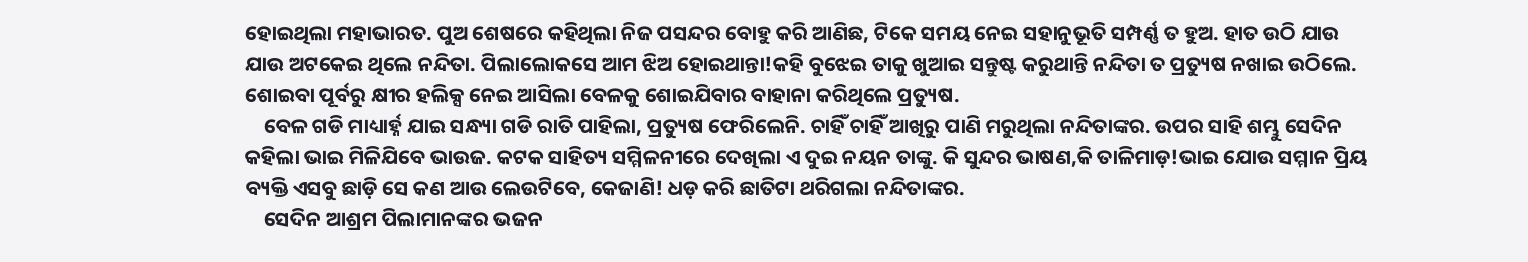ହୋଇଥିଲା ମହାଭାରତ. ପୁଅ ଶେଷରେ କହିଥିଲା ନିଜ ପସନ୍ଦର ବୋହୁ କରି ଆଣିଛ, ଟିକେ ସମୟ ନେଇ ସହାନୁଭୂତି ସମ୍ପର୍ଣ୍ଣ ତ ହୁଅ. ହାତ ଉଠି ଯାଉ ଯାଉ ଅଟକେଇ ଥିଲେ ନନ୍ଦିତା. ପିଲାଲୋକସେ ଆମ ଝିଅ ହୋଇଥାନ୍ତା!କହି ବୁଝେଇ ତାକୁ ଖୁଆଇ ସନ୍ତୁଷ୍ଟ କରୁଥାନ୍ତି ନନ୍ଦିତା ତ ପ୍ରତ୍ୟୁଷ ନଖାଇ ଉଠିଲେ. ଶୋଇବା ପୂର୍ବରୁ କ୍ଷୀର ହଲିକ୍ସ ନେଇ ଆସିଲା ବେଳକୁ ଶୋଇଯିବାର ବାହାନା କରିଥିଲେ ପ୍ରତ୍ୟୁଷ.
    ବେଳ ଗଡି ମାଧ୍ୟାର୍ହ୍ନ ଯାଇ ସନ୍ଧ୍ୟା ଗଡି ରାତି ପାହିଲା, ପ୍ରତ୍ୟୁଷ ଫେରିଲେନି. ଚାହିଁ ଚାହିଁ ଆଖିରୁ ପାଣି ମରୁଥିଲା ନନ୍ଦିତାଙ୍କର. ଉପର ସାହି ଶମ୍ଭୁ ସେଦିନ କହିଲା ଭାଇ ମିଳିଯିବେ ଭାଉଜ. କଟକ ସାହିତ୍ୟ ସମ୍ମିଳନୀରେ ଦେଖିଲା ଏ ଦୁଇ ନୟନ ତାଙ୍କୁ. କି ସୁନ୍ଦର ଭାଷଣ,କି ତାଳିମାଡ଼!ଭାଇ ଯୋଉ ସମ୍ମାନ ପ୍ରିୟ ବ୍ୟକ୍ତି ଏସବୁ ଛାଡ଼ି ସେ କଣ ଆଉ ଲେଉଟିବେ, କେଜାଣି! ଧଡ଼ କରି ଛାତିଟା ଥରିଗଲା ନନ୍ଦିତାଙ୍କର.
    ସେଦିନ ଆଶ୍ରମ ପିଲାମାନଙ୍କର ଭଜନ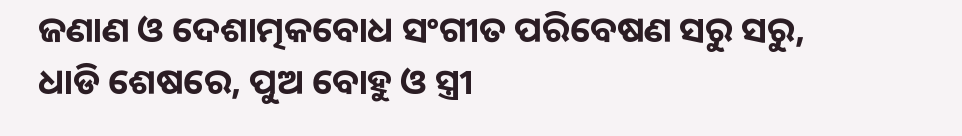ଜଣାଣ ଓ ଦେଶାତ୍ମକବୋଧ ସଂଗୀତ ପରିବେଷଣ ସରୁ ସରୁ, ଧାଡି ଶେଷରେ, ପୁଅ ବୋହୁ ଓ ସ୍ତ୍ରୀ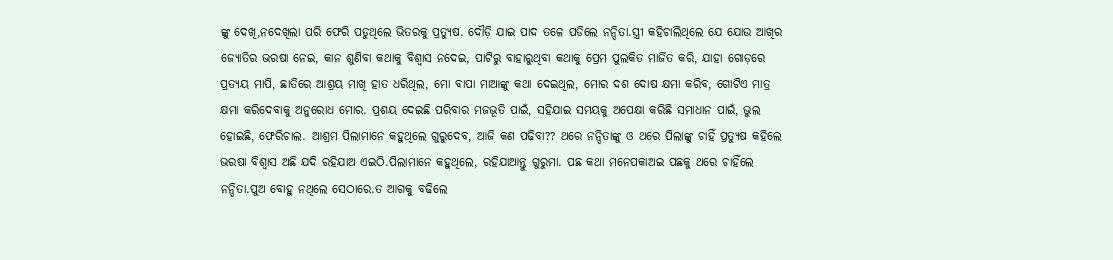ଙ୍କୁ ଦେଖି,ନଦେଖିଲା ପରି ଫେରି ପଡୁଥିଲେ ଭିତରକୁ ପ୍ରତ୍ୟୁଷ. ଦୌଡ଼ି ଯାଇ ପାଦ ତଳେ ପଡିଲେ ନନ୍ଦିତା.ସ୍ତ୍ରୀ କହିଚାଲିଥିଲେ ଯେ ଯୋଉ ଆଖିର ଜ୍ୟୋତିର ଭରଷା ନେଇ, କାନ ଶୁଣିବା କଥାକୁ ବିଶ୍ୱାସ ନଦେଇ, ପାଟିରୁ ବାହାରୁଥିବା କଥାକୁ ପ୍ରେମ ପୁଲକିତ ମାର୍ଜିତ କରି, ଯାହା ଗୋଡ଼ରେ ପ୍ରତ୍ୟୟ ମାପି, ଛାତିରେ ଆଶ୍ରୟ ମାଖି ହାତ ଧରିଥିଲ, ମୋ ବାପା ମାଆଙ୍କୁ କଥା ଦେଇଥିଲ, ମୋର ଦଶ ଦୋଷ କ୍ଷମା କରିବ, ଗୋଟିଏ ମାତ୍ର କ୍ଷମା କରିଦେବାକୁ ଅନୁରୋଧ ମୋର. ପ୍ରଶୟ ଦେଇଛି ପରିବାର ମଜଭୂତି ପାଇଁ, ସହିଯାଇ ସମୟକୁ ଅପେକ୍ଷା କରିଛି ସମାଧାନ ପାଇଁ, ଭୁଲ ହୋଇଛି, ଫେରିଚାଲ. ଆଶ୍ରମ ପିଲାମାନେ କହୁଥିଲେ ଗୁରୁଦେବ, ଆଜି କଣ ପଢିବା?? ଥରେ ନନ୍ଦିତାଙ୍କୁ ଓ ଥରେ ପିଲାଙ୍କୁ ଚାହିଁ ପ୍ରତ୍ୟୁଷ କହିଲେ ଭରଷା ବିଶ୍ୱାସ ଅଛି ଯଦି ରହିଯାଅ ଏଇଠି.ପିଲାମାନେ କହୁଥିଲେ, ରହିଯାଆନ୍ତୁ ଗୁରୁମା. ପଛ କଥା ମନେପକାଅଇ ପଛକୁ ଥରେ ଚାହିଁଲେ ନନ୍ଦିତା.ପୁଅ ବୋହୁ ନଥିଲେ ସେଠାରେ.ତ ଆଗକୁ ବଢିଲେ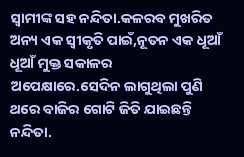ସ୍ୱାମୀଙ୍କ ସହ ନନ୍ଦିତା.କଳରବ ମୁଖରିତ ଅନ୍ୟ ଏକ ସ୍ୱୀକୃତି ପାଇଁ,ନୂତନ ଏକ ଧୂଆଁ ଧୂଆଁ ମୁକ୍ତ ସକାଳର ଅପେକ୍ଷାରେ.ସେଦିନ ଲାଗୁଥିଲା ପୁଣି ଥରେ ବାଜିର ଗୋଟି ଜିତି ଯାଇଛନ୍ତି ନନ୍ଦିତା.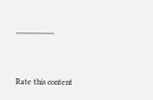,,,,,,,,,,,,,,,,,,,


Rate this content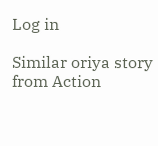Log in

Similar oriya story from Action